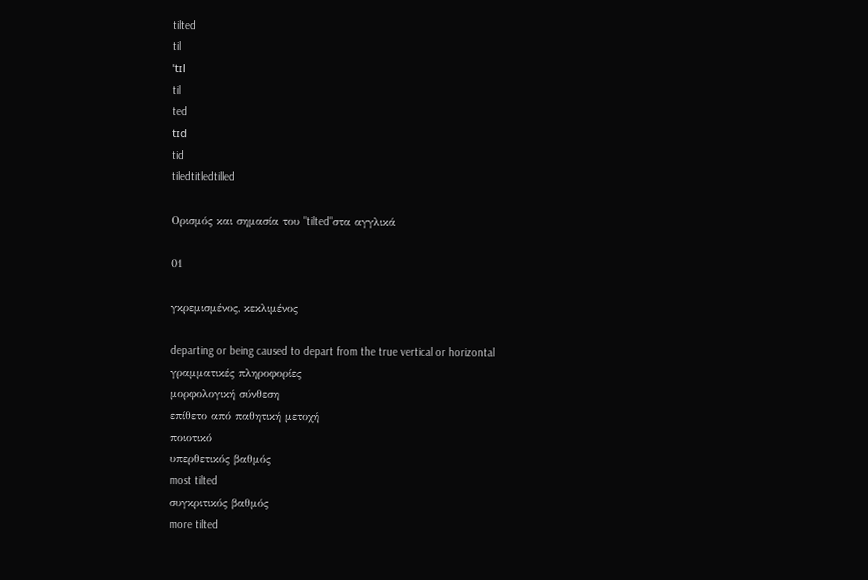tilted
til
ˈtɪl
til
ted
tɪd
tid
tiledtitledtilled

Ορισμός και σημασία του "tilted"στα αγγλικά

01

γκρεμισμένος, κεκλιμένος

departing or being caused to depart from the true vertical or horizontal
γραμματικές πληροφορίες
μορφολογική σύνθεση
επίθετο από παθητική μετοχή
ποιοτικό
υπερθετικός βαθμός
most tilted
συγκριτικός βαθμός
more tilted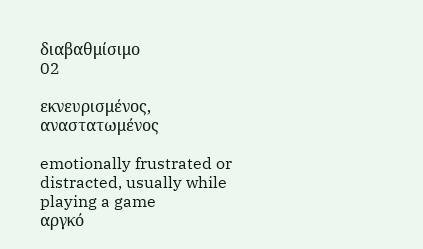διαβαθμίσιμο
02

εκνευρισμένος, αναστατωμένος

emotionally frustrated or distracted, usually while playing a game
αργκό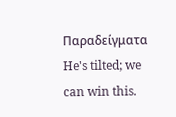Παραδείγματα
He's tilted; we can win this.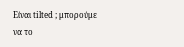Είναι tilted ; μπορούμε να το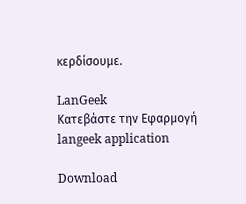κερδίσουμε.

LanGeek
Κατεβάστε την Εφαρμογή
langeek application

Download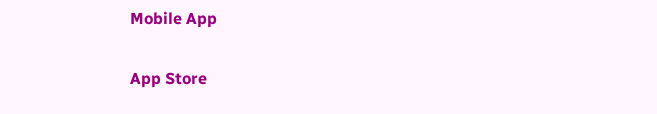Mobile App

App Store